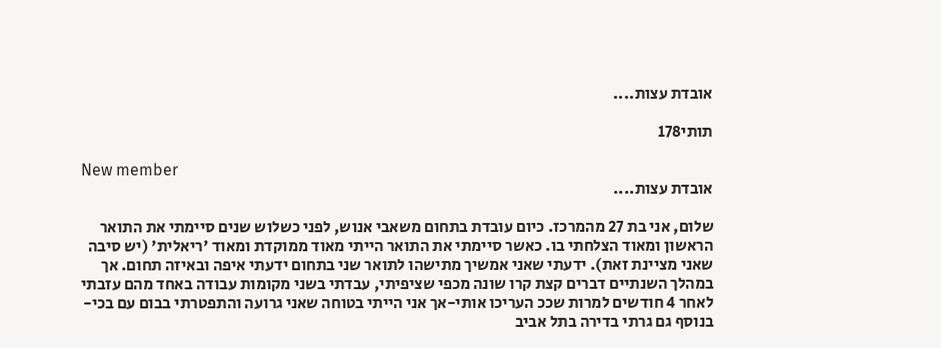אובדת עצות....

תותי178

New member
אובדת עצות....

שלום, אני בת 27 מהמרכז. כיום עובדת בתחום משאבי אנוש, לפני כשלוש שנים סיימתי את התואר הראשון ומאוד הצלחתי בו. כאשר סיימתי את התואר הייתי מאוד ממוקדת ומאוד 'ריאלית' (יש סיבה שאני מציינת זאת). ידעתי שאני אמשיך מתישהו לתואר שני בתחום ידעתי איפה ובאיזה תחום. אך במהלך השנתיים דברים קצת קרו שונה מכפי שציפיתי, עבדתי בשני מקומות עבודה באחד מהם עזבתי לאחר 4 חודשים למרות שככ העריכו אותי-אך אני הייתי בטוחה שאני גרועה והתפטרתי בבום עם בכי-בנוסף גם גרתי בדירה בתל אביב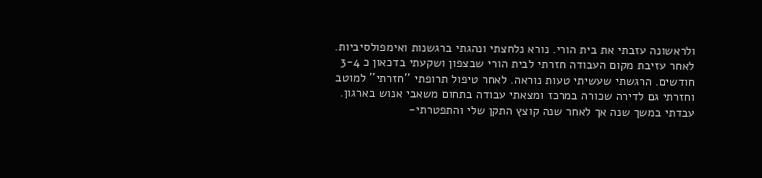ולראשונה עזבתי את בית הורי. נורא נלחצתי ונהגתי ברגשנות ואימפולסיביות. לאחר עזיבת מקום העבודה חזרתי לבית הורי שבצפון ושקעתי בדכאון כ 3-4 חודשים. הרגשתי שעשיתי טעות נוראה. לאחר טיפול תרופתי ''חזרתי'' למוטב וחזרתי גם לדירה שכורה במרכז ומצאתי עבודה בתחום משאבי אנוש בארגון. עבדתי במשך שנה אך לאחר שנה קוצץ התקן שלי והתפטרתי-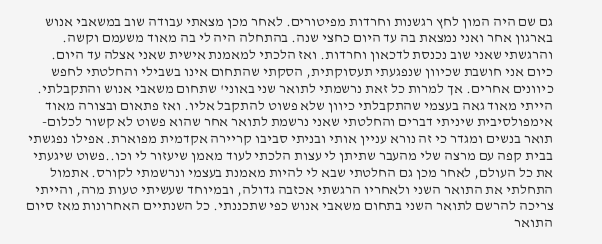גם שם היה המון לחץ רגשנות וחרדות מפיטורים. לאחר מכן מצאתי עבודה שוב במשאבי אנוש בארגון אחר ואני נמצאת בה עד היום כחצי שנה. בהתחלה היה לי בה מאוד משעמם וקשה. והרגשתי שאני שוב נכנסת לדכאון וחרדות. ואז הלכתי למאמנת אישית שאני אצלה עד היום. כיום אני חושבת שכיוון שנפגעתי תעסוקתית, הסקתי שהתחום אינו בשבילי והחלטתי לחפש כיוונים אחרים. אך למרות כל זאת נרשמתי לתואר שני באוני' שתחום משאבי אנוש והתקבלתי. הייתי מאוד גאה בעצמי שהתקבלתי כיוון שלא פשוט להתקבל אליו. ואז פתאום ובצורה מאוד אימפולסיבית שיניתי דברים והחלטתי שאני נרשמת לתואר אחר שהוא פשוט לא קשור לכלום- תואר בנשים ומגדר כי זה נורא עניין אותי ובניתי סביבו קריירה אקדמית מפוארת. אפילו נפגשתי בבית קפה עם מרצה שלי מהעבר שתיתן לי עצות הלכתי לעוד מאמן שיעזור לי וכו..פשוט שיגעתי את כל העולם, לאחר מכן גם החלטתי שבא לי להיות מאמנת בעצמי ונרשמתי לקורס. אתמול התחלתי את התואר השני ולאחריו הרגשתי אכזבה גדולה, ובמיוחד שעשיתי טעות מרה, והייתי צריכה להרשם לתואר השני בתחום משאבי אנוש כפי שתכננתי. כל השנתיים האחרונות מאז סיום התואר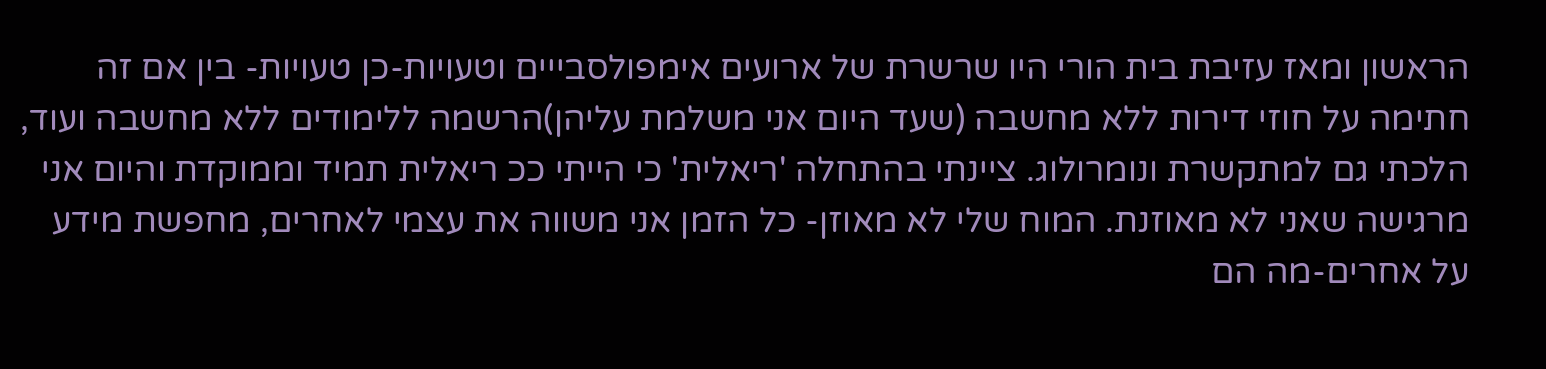הראשון ומאז עזיבת בית הורי היו שרשרת של ארועים אימפולסבייים וטעויות-כן טעויות- בין אם זה חתימה על חוזי דירות ללא מחשבה (שעד היום אני משלמת עליהן)הרשמה ללימודים ללא מחשבה ועוד, הלכתי גם למתקשרת ונומרולוג. ציינתי בהתחלה 'ריאלית' כי הייתי ככ ריאלית תמיד וממוקדת והיום אני מרגישה שאני לא מאוזנת. המוח שלי לא מאוזן- כל הזמן אני משווה את עצמי לאחרים, מחפשת מידע על אחרים-מה הם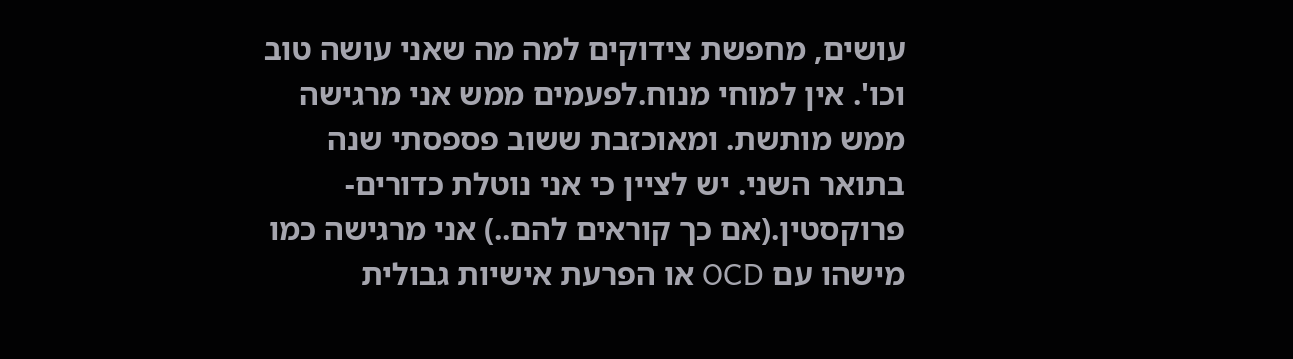עושים, מחפשת צידוקים למה מה שאני עושה טוב וכו'. אין למוחי מנוח.לפעמים ממש אני מרגישה ממש מותשת. ומאוכזבת ששוב פספסתי שנה בתואר השני. יש לציין כי אני נוטלת כדורים- פרוקסטין.(אם כך קוראים להם..) אני מרגישה כמו מישהו עם OCD או הפרעת אישיות גבולית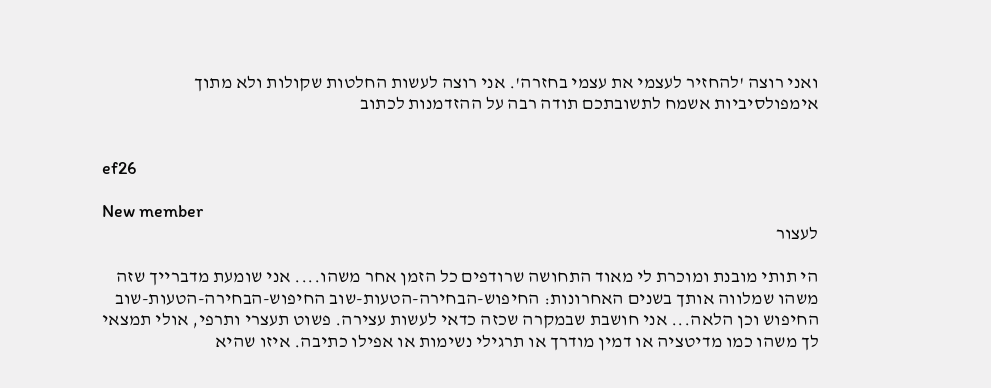ואני רוצה 'להחזיר לעצמי את עצמי בחזרה'. אני רוצה לעשות החלטות שקולות ולא מתוך אימפולסיביות אשמח לתשובתכם תודה רבה על ההזדמנות לכתוב


ef26

New member
לעצור

הי תותי מובנת ומוכרת לי מאוד התחושה שרודפים כל הזמן אחר משהו.... אני שומעת מדברייך שזה משהו שמלווה אותך בשנים האחרונות: החיפוש-הבחירה-הטעות-שוב החיפוש-הבחירה-הטעות-שוב החיפוש וכן הלאה... אני חושבת שבמקרה שכזה כדאי לעשות עצירה. פשוט תעצרי ותרפי, אולי תמצאי לך משהו כמו מדיטציה או דמין מודרך או תרגילי נשימות או אפילו כתיבה. איזו שהיא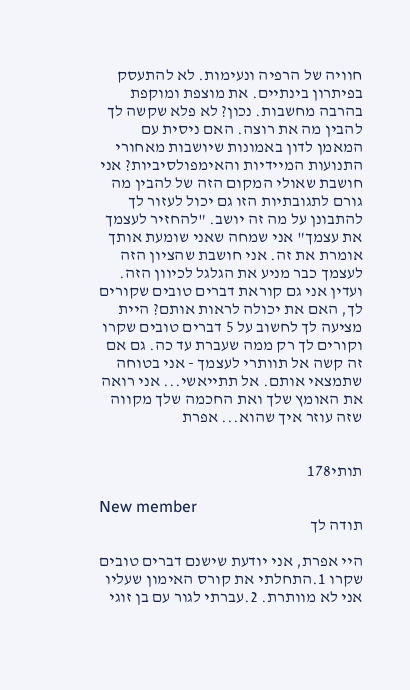חוויה של הרפיה ונעימות. לא להתעסק בפיתרון בינתיים. את מוצפת ומוקפת בהרבה מחשבות. נכון? לא פלא שקשה לך להבין מה את רוצה. האם ניסית עם המאמן לדון באמונות שיושבות מאחורי התנועות המיידיות והאימפולסיביות? אני חושבת שאולי המקום הזה של להבין מה גורם לתגובתיות הזו גם יכול לעזור לך להתבונן על מה זה יושב. "להחזיר לעצמך את עצמך" אני שמחה שאני שומעת אותך אומרת את זה. אני חושבת שהציון הזה לעצמך כבר מניע את הגלגל לכיוון הזה. ועדין אני גם קוראת דברים טובים שקורים לך, האם את יכולה לראות אותם? היית מציעה לך לחשוב על 5 דברים טובים שקרו וקורים לך רק ממה שעברת עד כה. גם אם זה קשה אל תוותרי לעצמך - אני בטוחה שתמצאי אותם. אל תתייאשי... אני רואה את האומץ שלך ואת החכמה שלך מקווה שזה עוזר איך שהוא... אפרת


תותי178

New member
תודה לך

היי אפרת, אני יודעת שישנם דברים טובים שקרו 1.התחלתי את קורס האימון שעליו אני לא מוותרת. 2.עברתי לגור עם בן זוגי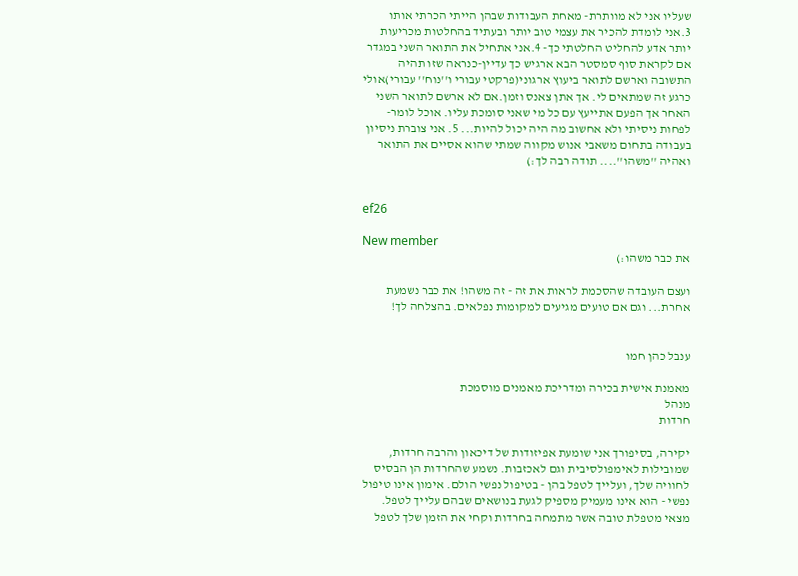שעליו אני לא מוותרת- מאחת העבודות שבהן הייתי הכרתי אותו 3.אני לומדת להכיר את עצמי טוב יותר ובעתיד בהחלטות מכריעות יותר אדע להחליט החלטתי כך- 4.אני אתחיל את התואר השני במגדר אם לקראת סוף סמסטר הבא ארגיש כך עדיין-כנראה שזו תהיה התשובה וארשם לתואר ביעוץ ארגוני(פרקטי עבורי ו''נוח'' עבורי)אולי כרגע זה שמתאים לי. אך אתן צאנס וזמן.אם לא ארשם לתואר השני האחר אך הפעם אתייעץ עם כל מי שאני סומכת עליו. אוכל לומר-לפחות ניסיתי ולא אחשוב מה היה יכול להיות... 5. אני צוברת ניסיון בעבודה בתחום משאבי אנוש מקווה שמתי שהוא אסיים את התואר ואהיה ''משהו''.... תודה רבה לך:)


ef26

New member
את כבר משהו:)

ועצם העובדה שהסכמת לראות את זה - זה משהו! את כבר נשמעת אחרת... וגם אם טועים מגיעים למקומות נפלאים. בהצלחה לך!


ענבל כהן חמו

מאמנת אישית בכירה ומדריכת מאמנים מוסמכת
מנהל
חרדות

יקירה, בסיפורך אני שומעת אפיזודות של דיכאון והרבה חרדות, שמובילות לאימפולסיבית וגם לאכזבות. נשמע שהחרדות הן הבסיס לחוויה שלך, ועלייך לטפל בהן - בטיפול נפשי הולם. אימון אינו טיפול נפשי - הוא אינו מעמיק מספיק לגעת בנושאים שבהם עלייך לטפל. מצאי מטפלת טובה אשר מתמחה בחרדות וקחי את הזמן שלך לטפל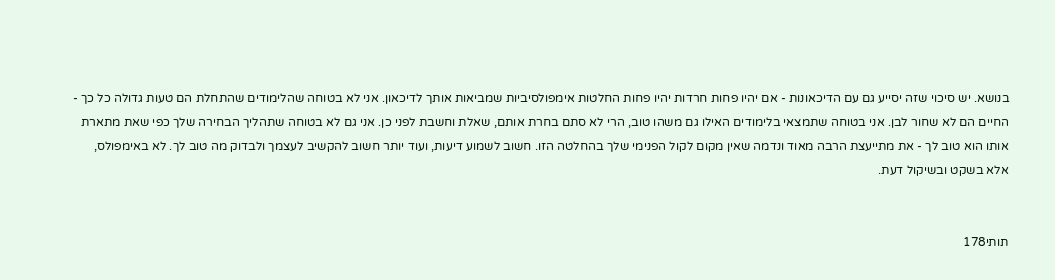בנושא. יש סיכוי שזה יסייע גם עם הדיכאונות - אם יהיו פחות חרדות יהיו פחות החלטות אימפולסיביות שמביאות אותך לדיכאון. אני לא בטוחה שהלימודים שהתחלת הם טעות גדולה כל כך - החיים הם לא שחור לבן. אני בטוחה שתמצאי בלימודים האילו גם משהו טוב, הרי לא סתם בחרת אותם, שאלת וחשבת לפני כן. אני גם לא בטוחה שתהליך הבחירה שלך כפי שאת מתארת אותו הוא טוב לך - את מתייעצת הרבה מאוד ונדמה שאין מקום לקול הפנימי שלך בהחלטה הזו. חשוב לשמוע דיעות, ועוד יותר חשוב להקשיב לעצמך ולבדוק מה טוב לך. לא באימפולס, אלא בשקט ובשיקול דעת.


תותי178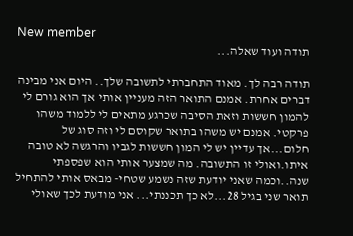New member
תודה ועוד שאלה...

תודה רבה לך. מאוד התחברתי לתשובה שלך.. היום אני מבינה דברים אחרת. אמנם התואר הזה מעניין אותי אך הוא גורם לי להמון חששות וזאת הסיבה שכרגע מתאים לי ללמוד משהו פרקטי. אמנם יש משהו בתואר שקוסם לי וזה סוג של חלום...אך עדיין יש לי המון חששות לגביו והרגשה לא טובה איתו.ואולי זו התשובה. מה שמצער אותי הוא שפספתי שנה..וכמה שאני יודעת שזה נשמע שטחי- מבאס אותי להתחיל תואר שני בגיל 28...לא כך תכננתי... אני מודעת לכך שאולי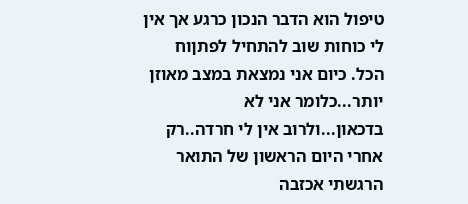טיפול הוא הדבר הנכון כרגע אך אין לי כוחות שוב להתחיל לפתןוח הכל. כיום אני נמצאת במצב מאוזן יותר...כלומר אני לא בדכאון...ולרוב אין לי חרדה..רק אחרי היום הראשון של התואר הרגשתי אכזבה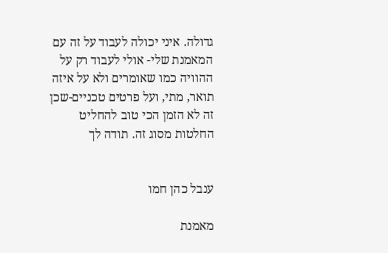גדולה. איני יכולה לעבוד על זה עם המאמנת שלי- אולי לעבוד רק על ההוויה כמו שאומרים ולא על איזה תואר, מתי, ועל פרטים טכניים-שכן זה לא הזמן הכי טוב להחליט החלטות מסוג זה. תודה לך


ענבל כהן חמו

מאמנת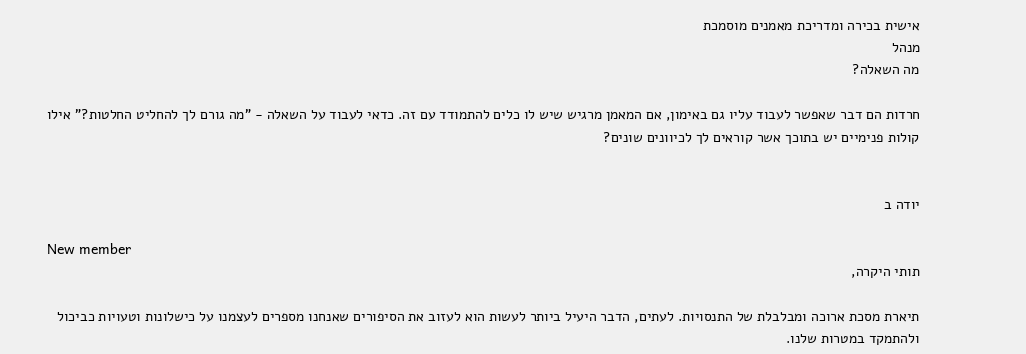אישית בכירה ומדריכת מאמנים מוסמכת
מנהל
מה השאלה?

חרדות הם דבר שאפשר לעבוד עליו גם באימון, אם המאמן מרגיש שיש לו כלים להתמודד עם זה. כדאי לעבוד על השאלה - "מה גורם לך להחליט החלטות?" אילו קולות פנימיים יש בתוכך אשר קוראים לך לכיוונים שונים?


יודה ב

New member
תותי היקרה,

תיארת מסכת ארוכה ומבלבלת של התנסויות. לעתים, הדבר היעיל ביותר לעשות הוא לעזוב את הסיפורים שאנחנו מספרים לעצמנו על כישלונות וטעויות כביכול ולהתמקד במטרות שלנו.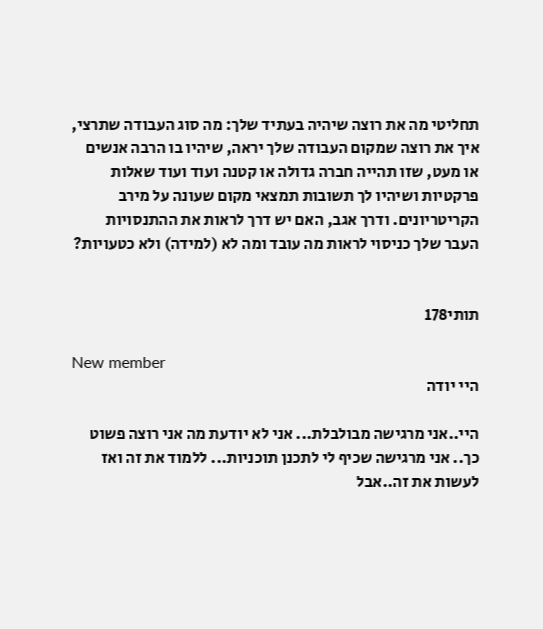תחליטי מה את רוצה שיהיה בעתיד שלך: מה סוג העבודה שתרצי, איך את רוצה שמקום העבודה שלך יראה, שיהיו בו הרבה אנשים או מעט, שזו תהייה חברה גדולה או קטנה ועוד ועוד שאלות פרקטיות ושיהיו לך תשובות תמצאי מקום שעונה על מירב הקריטריונים. ודרך אגב, האם יש דרך לראות את ההתנסויות העבר שלך כניסוי לראות מה עובד ומה לא (למידה) ולא כטעויות?


תותי178

New member
היי יודה

היי..אני מרגישה מבולבלת... אני לא יודעת מה אני רוצה פשוט כך.. אני מרגישה שכיף לי לתכנן תוכניות... ללמוד את זה ואז לעשות את זה..אבל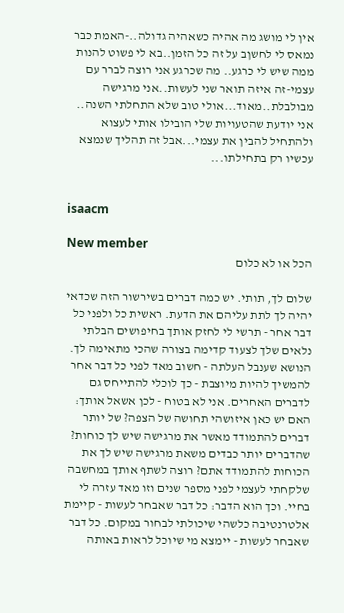אין לי מושג מה אהיה כשאהיה גדולה..-האמת כבר נמאס לי לחשןב על זה כל הזמן..בא לי פשוט להנות ממה שיש לי כרגע.. מה שכרגע אני רוצה לברר עם עצמי-זה איזה תואר שני לעשות..אני מרגישה מבולבלת..מאוד...אולי טוב שלא התחלתי השנה.. אני יודעת שהטעויות שלי הובילו אותי לעצוא ולהתחיל להבין את עצמי...אבל זה תהליך שנמצא עכשיו רק בתחילתו...


isaacm

New member
הכל או לא כלום

שלום לך, תותי. יש כמה דברים בשירשור הזה שכדאי יהיה לך לתת עליהם את הדעת. ראשית כל ולפני כל דבר אחר - תרשי לי לחזק אותך בחיפושים הבלתי נלאים שלך לצעוד קדימה בצורה שהכי מתאימה לך. הנושא שענבל העלתה - חשוב מאד לפני כל דבר אחר להמשיך להיות מיוצבת - כך לוכלי להתייחס גם לדברים האחרים. אני לא בטוח - לכן אשאל אותך: האם יש כאן איזושהי תחושה של הצפה? של יותר דברים להתמודד מאשר את מרגישה שיש לך כוחות? שהדברים יותר כבדים משאת מרגישה שיש לך את הכוחות להתמודד אתם? רוצה לשתף אותך במחשבה שלקחתי לעצמי לפני מספר שנים וזו מאד עזרה לי בחיי. וכך הוא הדבר: כל דבר שאבחר לעשות - קיימת אלטרנטיבה כלשהי שיכולתי לבחור במקום. כל דבר שאבחר לעשות - יימצא מי שיוכל לראות באותה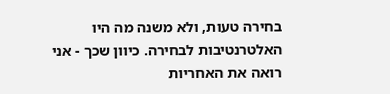בחירה טעות, ולא משנה מה היו האלטרנטיבות לבחירה. כיוון שכך - אני רואה את האחריות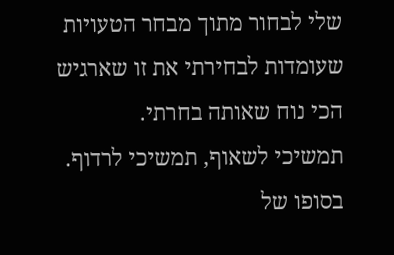שלי לבחור מתוך מבחר הטעויות שעומדות לבחירתי את זו שארגיש הכי נוח שאותה בחרתי.
תמשיכי לשאוף, תמשיכי לרדוף. בסופו של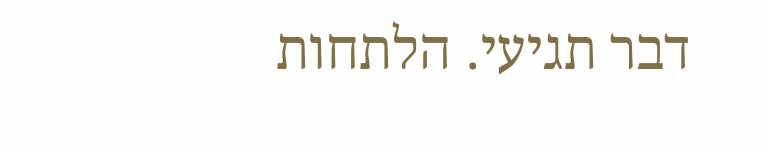דבר תגיעי. הלתחות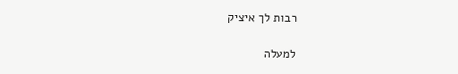רבות לך איציק

למעלה